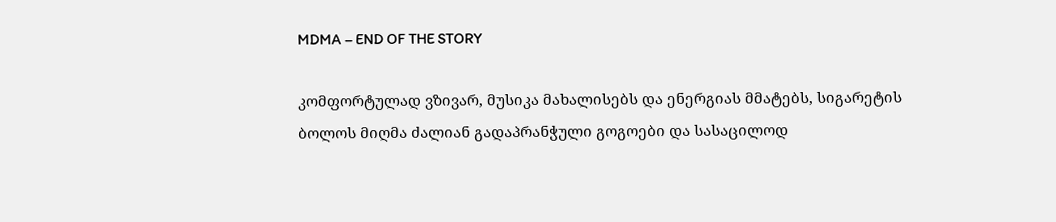MDMA – END OF THE STORY

კომფორტულად ვზივარ, მუსიკა მახალისებს და ენერგიას მმატებს, სიგარეტის ბოლოს მიღმა ძალიან გადაპრანჭული გოგოები და სასაცილოდ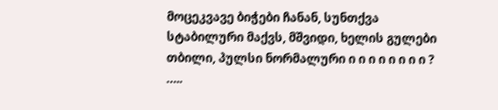მოცეკვავე ბიჭები ჩანან, სუნთქვა სტაბილური მაქვს, მშვიდი, ხელის გულები თბილი, პულსი ნორმალური ი ი ი ი ი ი ი ი ? …..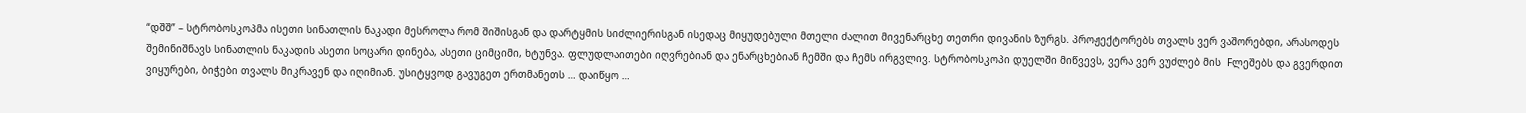“დშშ” – სტრობოსკოპმა ისეთი სინათლის ნაკადი მესროლა რომ შიშისგან და დარტყმის სიძლიერისგან ისედაც მიყუდებული მთელი ძალით მივენარცხე თეთრი დივანის ზურგს. პროჟექტორებს თვალს ვერ ვაშორებდი, არასოდეს შემინიშნავს სინათლის ნაკადის ასეთი სოცარი დინება, ასეთი ციმციმი, ხტუნვა. ფლუდლაითები იღვრებიან და ენარცხებიან ჩემში და ჩემს ირგვლივ. სტრობოსკოპი დუელში მიწვევს, ვერა ვერ ვუძლებ მის  Fლეშებს და გვერდით ვიყურები, ბიჭები თვალს მიკრავენ და იღიმიან. უსიტყვოდ გავუგეთ ერთმანეთს … დაიწყო …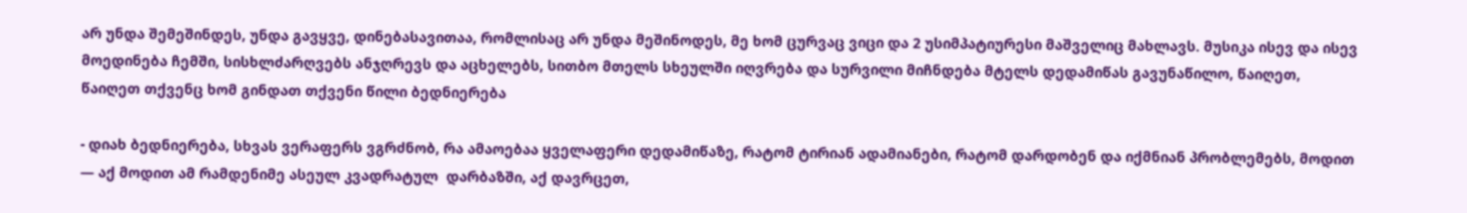არ უნდა შემეშინდეს, უნდა გავყვე, დინებასავითაა, რომლისაც არ უნდა მეშინოდეს, მე ხომ ცურვაც ვიცი და 2 უსიმპატიურესი მაშველიც მახლავს. მუსიკა ისევ და ისევ მოედინება ჩემში, სისხლძარღვებს ანჯღრევს და აცხელებს, სითბო მთელს სხეულში იღვრება და სურვილი მიჩნდება მტელს დედამიწას გავუნაწილო, წაიღეთ, წაიღეთ თქვენც ხომ გინდათ თქვენი წილი ბედნიერება

- დიახ ბედნიერება, სხვას ვერაფერს ვგრძნობ, რა ამაოებაა ყველაფერი დედამიწაზე, რატომ ტირიან ადამიანები, რატომ დარდობენ და იქმნიან პრობლემებს, მოდით — აქ მოდით ამ რამდენიმე ასეულ კვადრატულ  დარბაზში, აქ დავრცეთ,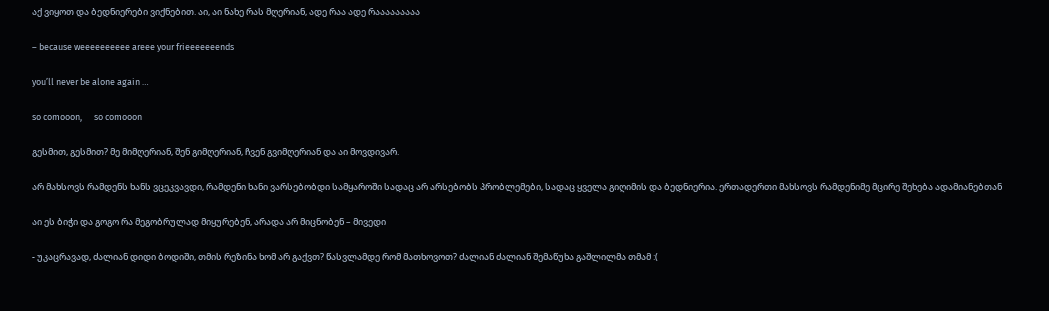აქ ვიყოთ და ბედნიერები ვიქნებით. აი, აი ნახე რას მღერიან, ადე რაა ადე რააააააააა

– because weeeeeeeeee areee your frieeeeeeends

you’ll never be alone again …

so comooon,      so comooon

გესმით, გესმით? მე მიმღერიან, შენ გიმღერიან, ჩვენ გვიმღერიან და აი მოვდივარ.

არ მახსოვს რამდენს ხანს ვცეკვავდი, რამდენი ხანი ვარსებობდი სამყაროში სადაც არ არსებობს პრობლემები, სადაც ყველა გიღიმის და ბედნიერია. ერთადერთი მახსოვს რამდენიმე მცირე შეხება ადამიანებთან

აი ეს ბიჭი და გოგო რა მეგობრულად მიყურებენ, არადა არ მიცნობენ – მივედი

- უკაცრავად, ძალიან დიდი ბოდიში, თმის რეზინა ხომ არ გაქვთ? წასვლამდე რომ მათხოვოთ? ძალიან ძალიან შემაწუხა გაშლილმა თმამ :(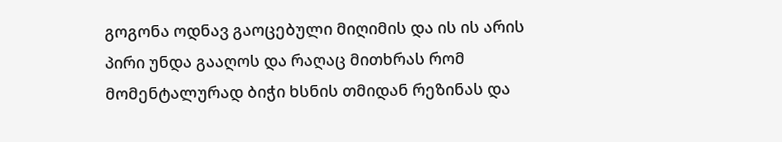გოგონა ოდნავ გაოცებული მიღიმის და ის ის არის პირი უნდა გააღოს და რაღაც მითხრას რომ მომენტალურად ბიჭი ხსნის თმიდან რეზინას და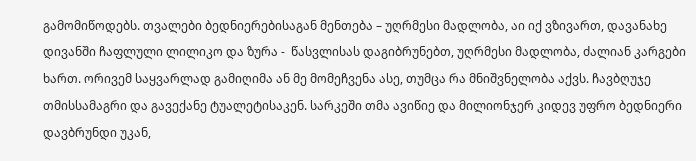გამომიწოდებს. თვალები ბედნიერებისაგან მენთება – უღრმესი მადლობა, აი იქ ვზივართ, დავანახე დივანში ჩაფლული ლილიკო და ზურა -  წასვლისას დაგიბრუნებთ, უღრმესი მადლობა, ძალიან კარგები ხართ. ორივემ საყვარლად გამიღიმა ან მე მომეჩვენა ასე, თუმცა რა მნიშვნელობა აქვს. ჩავბღუჯე თმისსამაგრი და გავექანე ტუალეტისაკენ. სარკეში თმა ავიწიე და მილიონჯერ კიდევ უფრო ბედნიერი დავბრუნდი უკან,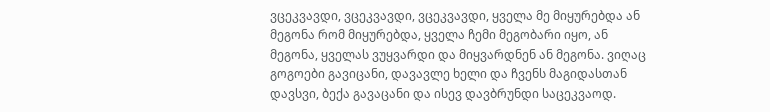ვცეკვავდი, ვცეკვავდი, ვცეკვავდი, ყველა მე მიყურებდა ან მეგონა რომ მიყურებდა, ყველა ჩემი მეგობარი იყო, ან მეგონა, ყველას ვუყვარდი და მიყვარდნენ ან მეგონა. ვიღაც გოგოები გავიცანი, დავავლე ხელი და ჩვენს მაგიდასთან დავსვი, ბექა გავაცანი და ისევ დავბრუნდი საცეკვაოდ.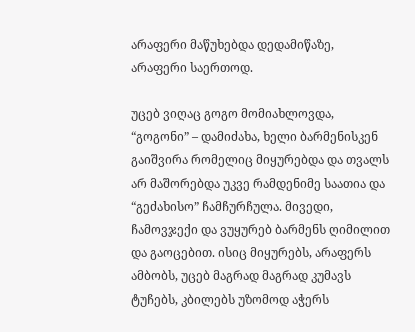არაფერი მაწუხებდა დედამიწაზე, არაფერი საერთოდ.

უცებ ვიღაც გოგო მომიახლოვდა, “გოგონი” – დამიძახა, ხელი ბარმენისკენ გაიშვირა რომელიც მიყურებდა და თვალს არ მაშორებდა უკვე რამდენიმე საათია და “გეძახისო” ჩამჩურჩულა. მივედი, ჩამოვჯექი და ვუყურებ ბარმენს ღიმილით და გაოცებით. ისიც მიყურებს, არაფერს ამბობს, უცებ მაგრად მაგრად კუმავს ტუჩებს, კბილებს უზომოდ აჭერს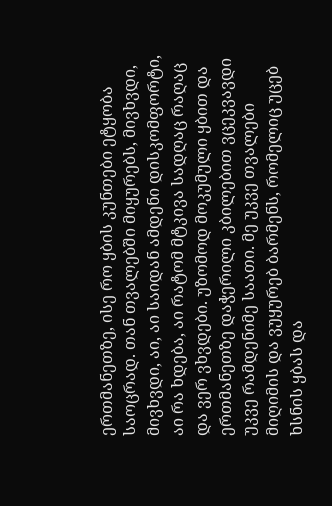ერთმანეთზე, ისე რო ყბის კუნთები ეტყობა საოცრად. თან თვალებში მიყურებს, მივხვდი, მივხვდი, აი, აი საიდან ამდენი დისკომფორტი, აი რა ხდება, აი რატომ მტკივა სადღაც რაღაც და ვერ ვხვდები. უზომოდ მოკუმული ყბით და ერთმანეთზე დაჭერილი კბილებით ვცეკვავდი უკვე რამდენიმე საათი. მე უკვე თვალები მიღიმის და ვუყურებ ბარმენს, რომელიც უცებ ხსნის ყბას და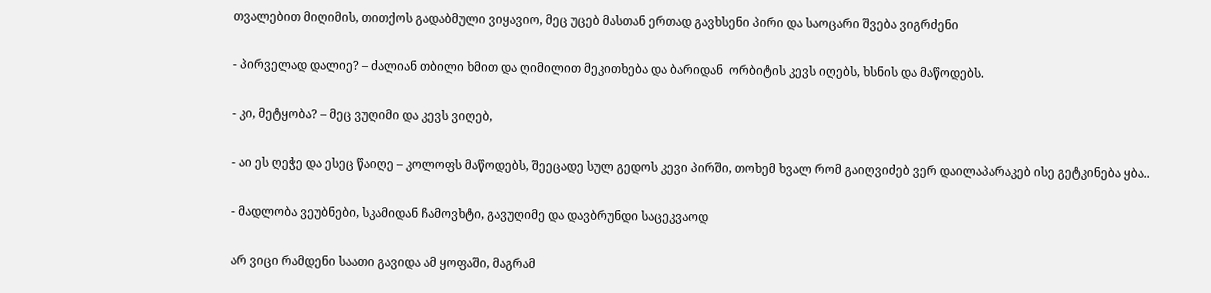თვალებით მიღიმის, თითქოს გადაბმული ვიყავიო, მეც უცებ მასთან ერთად გავხსენი პირი და საოცარი შვება ვიგრძენი

- პირველად დალიე? – ძალიან თბილი ხმით და ღიმილით მეკითხება და ბარიდან  ორბიტის კევს იღებს, ხსნის და მაწოდებს.

- კი, მეტყობა? – მეც ვუღიმი და კევს ვიღებ,

- აი ეს ღეჭე და ესეც წაიღე – კოლოფს მაწოდებს, შეეცადე სულ გედოს კევი პირში, თოხემ ხვალ რომ გაიღვიძებ ვერ დაილაპარაკებ ისე გეტკინება ყბა..

- მადლობა ვეუბნები, სკამიდან ჩამოვხტი, გავუღიმე და დავბრუნდი საცეკვაოდ

არ ვიცი რამდენი საათი გავიდა ამ ყოფაში, მაგრამ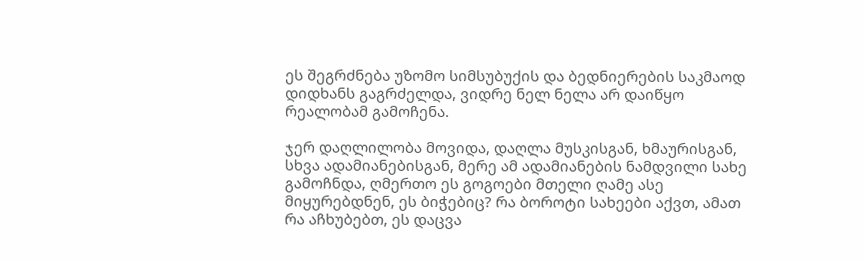ეს შეგრძნება უზომო სიმსუბუქის და ბედნიერების საკმაოდ დიდხანს გაგრძელდა, ვიდრე ნელ ნელა არ დაიწყო რეალობამ გამოჩენა.

ჯერ დაღლილობა მოვიდა, დაღლა მუსკისგან, ხმაურისგან, სხვა ადამიანებისგან, მერე ამ ადამიანების ნამდვილი სახე გამოჩნდა, ღმერთო ეს გოგოები მთელი ღამე ასე მიყურებდნენ, ეს ბიჭებიც? რა ბოროტი სახეები აქვთ, ამათ რა აჩხუბებთ, ეს დაცვა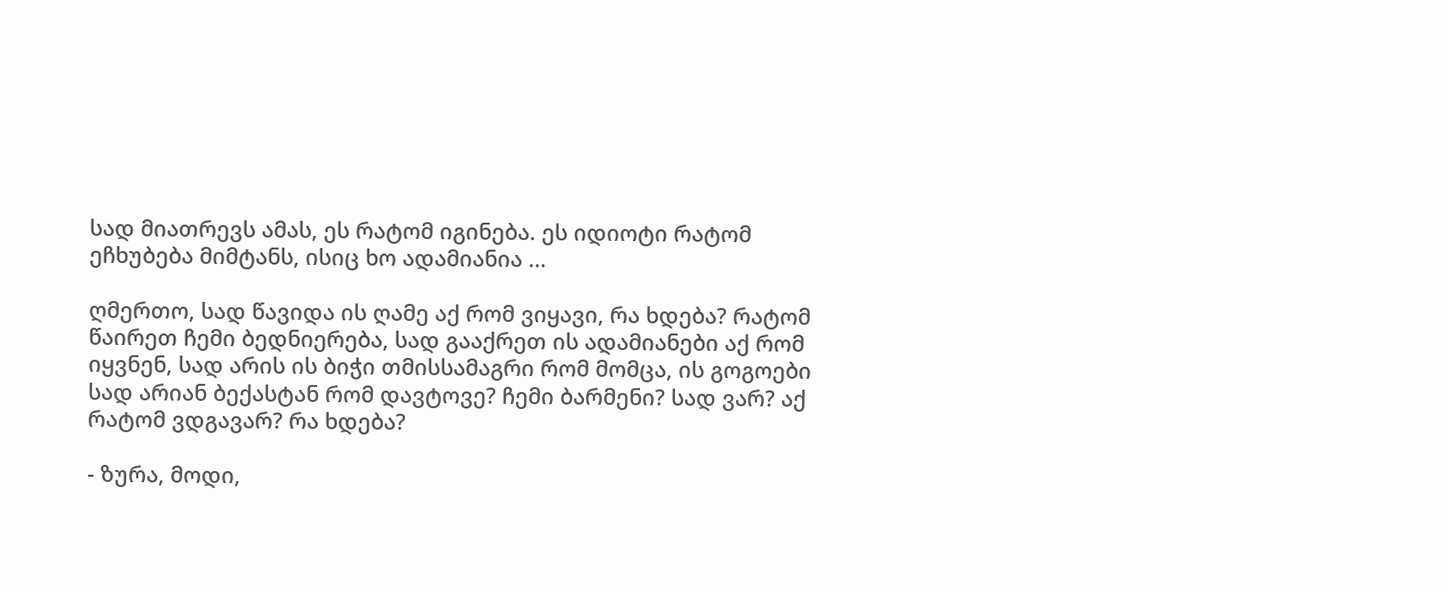სად მიათრევს ამას, ეს რატომ იგინება. ეს იდიოტი რატომ ეჩხუბება მიმტანს, ისიც ხო ადამიანია …

ღმერთო, სად წავიდა ის ღამე აქ რომ ვიყავი, რა ხდება? რატომ წაირეთ ჩემი ბედნიერება, სად გააქრეთ ის ადამიანები აქ რომ იყვნენ, სად არის ის ბიჭი თმისსამაგრი რომ მომცა, ის გოგოები სად არიან ბექასტან რომ დავტოვე? ჩემი ბარმენი? სად ვარ? აქ რატომ ვდგავარ? რა ხდება?

- ზურა, მოდი,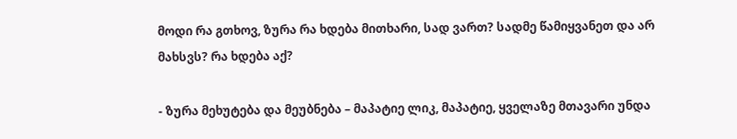მოდი რა გთხოვ, ზურა რა ხდება მითხარი, სად ვართ? სადმე წამიყვანეთ და არ მახსვს? რა ხდება აქ?

- ზურა მეხუტება და მეუბნება – მაპატიე ლიკ, მაპატიე, ყველაზე მთავარი უნდა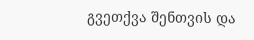გვეთქვა შენთვის და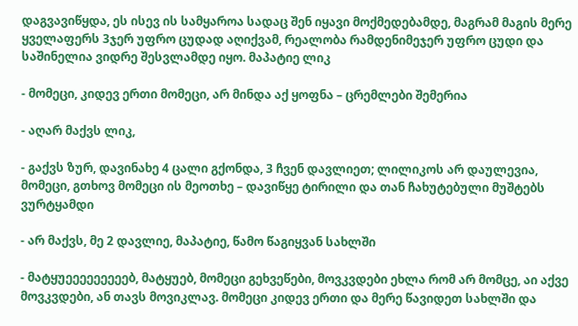დაგვავიწყდა, ეს ისევ ის სამყაროა სადაც შენ იყავი მოქმედებამდე, მაგრამ მაგის მერე ყველაფერს 3ჯერ უფრო ცუდად აღიქვამ, რეალობა რამდენიმეჯერ უფრო ცუდი და საშინელია ვიდრე შესვლამდე იყო. მაპატიე ლიკ

- მომეცი, კიდევ ერთი მომეცი, არ მინდა აქ ყოფნა – ცრემლები შემერია

- აღარ მაქვს ლიკ,

- გაქვს ზურ, დავინახე 4 ცალი გქონდა, 3 ჩვენ დავლიეთ; ლილიკოს არ დაულევია, მომეცი, გთხოვ მომეცი ის მეოთხე – დავიწყე ტირილი და თან ჩახუტებული მუშტებს ვურტყამდი

- არ მაქვს, მე 2 დავლიე, მაპატიე, წამო წაგიყვან სახლში

- მატყუეეეეეეეეებ, მატყუებ, მომეცი გეხვეწები, მოვკვდები ეხლა რომ არ მომცე, აი აქვე მოვკვდები, ან თავს მოვიკლავ. მომეცი კიდევ ერთი და მერე წავიდეთ სახლში და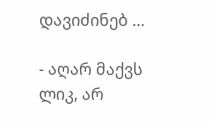დავიძინებ …

- აღარ მაქვს ლიკ, არ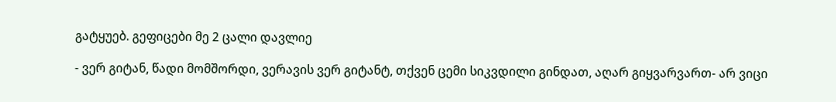გატყუებ. გეფიცები მე 2 ცალი დავლიე

- ვერ გიტან, წადი მომშორდი, ვერავის ვერ გიტანტ, თქვენ ცემი სიკვდილი გინდათ, აღარ გიყვარვართ- არ ვიცი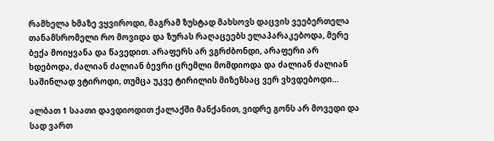რამხელა ხმაზე ვყვიროდი, მაგრამ ზუსტად მახსოვს დაცვის ვეებერთელა თანამსრომელი რო მოვიდა და ზურას რაღაცეებს ელაპარაკებოდა, მერე ბექა მოიყვანა და წავედით. არაფერს არ ვგრძბონდი, არაფერი არ ხდებოდა, ძალიან ძალიან ბევრი ცრემლი მომდიოდა და ძალიან ძალიან საშინლად ვტიროდი, თუმცა უკვე ტირილის მიზეზსაც ვერ ვხვდებოდი…

ალბათ 1 საათი დავდიოდით ქალაქში მანქანით, ვიდრე გონს არ მოვედი და სად ვართ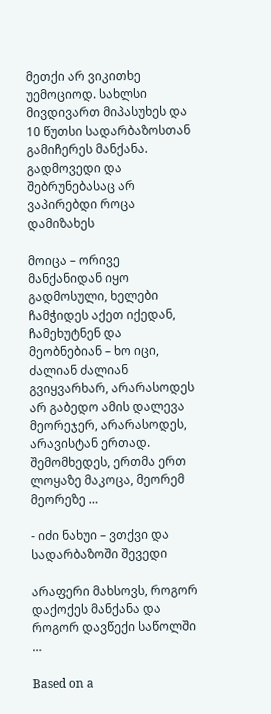მეთქი არ ვიკითხე უემოციოდ. სახლსი მივდივართ მიპასუხეს და 10 წუთსი სადარბაზოსთან გამიჩერეს მანქანა. გადმოვედი და შებრუნებასაც არ ვაპირებდი როცა დამიზახეს

მოიცა – ორივე მანქანიდან იყო გადმოსული, ხელები ჩამჭიდეს აქეთ იქედან, ჩამეხუტნენ და მეობნებიან – ხო იცი, ძალიან ძალიან გვიყვარხარ, არარასოდეს არ გაბედო ამის დალევა მეორეჯერ, არარასოდეს, არავისტან ერთად. შემომხედეს, ერთმა ერთ ლოყაზე მაკოცა, მეორემ მეორეზე …

- იძი ნახუი – ვთქვი და სადარბაზოში შევედი

არაფერი მახსოვს, როგორ დაქოქეს მანქანა და როგორ დავწექი საწოლში …

Based on a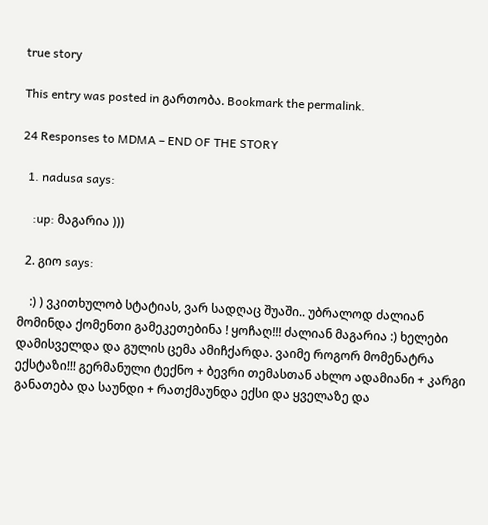true story

This entry was posted in გართობა. Bookmark the permalink.

24 Responses to MDMA – END OF THE STORY

  1. nadusa says:

    :up: მაგარია )))

  2. გიო says:

    :) ) ვკითხულობ სტატიას, ვარ სადღაც შუაში.. უბრალოდ ძალიან მომინდა ქომენთი გამეკეთებინა ! ყოჩაღ!!! ძალიან მაგარია :) ხელები დამისველდა და გულის ცემა ამიჩქარდა. ვაიმე როგორ მომენატრა ექსტაზი!!! გერმანული ტექნო + ბევრი თემასთან ახლო ადამიანი + კარგი განათება და საუნდი + რათქმაუნდა ექსი და ყველაზე და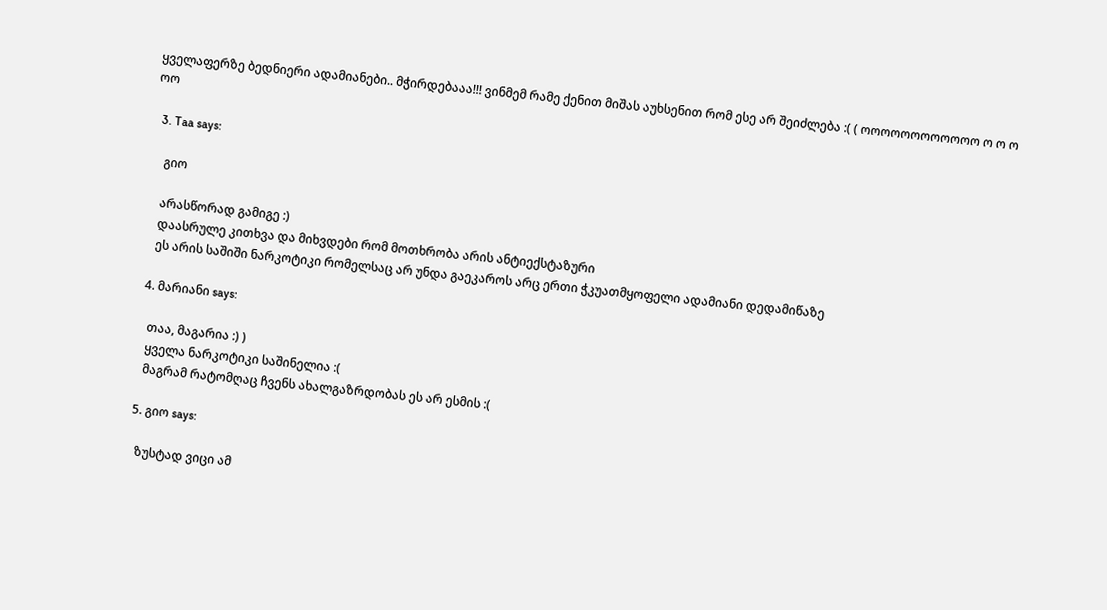ყველაფერზე ბედნიერი ადამიანები.. მჭირდებააა!!! ვინმემ რამე ქენით მიშას აუხსენით რომ ესე არ შეიძლება :( ( ოოოოოოოოოოოო ო ო ო ოო

  3. Taa says:

    გიო

    არასწორად გამიგე :)
    დაასრულე კითხვა და მიხვდები რომ მოთხრობა არის ანტიექსტაზური
    ეს არის საშიში ნარკოტიკი რომელსაც არ უნდა გაეკაროს არც ერთი ჭკუათმყოფელი ადამიანი დედამიწაზე

  4. მარიანი says:

    თაა, მაგარია :) )
    ყველა ნარკოტიკი საშინელია :(
    მაგრამ რატომღაც ჩვენს ახალგაზრდობას ეს არ ესმის :(

  5. გიო says:

    ზუსტად ვიცი ამ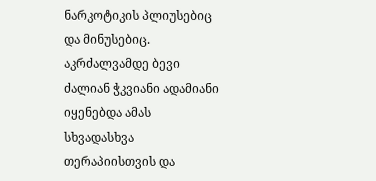ნარკოტიკის პლიუსებიც და მინუსებიც. აკრძალვამდე ბევი ძალიან ჭკვიანი ადამიანი იყენებდა ამას სხვადასხვა თერაპიისთვის და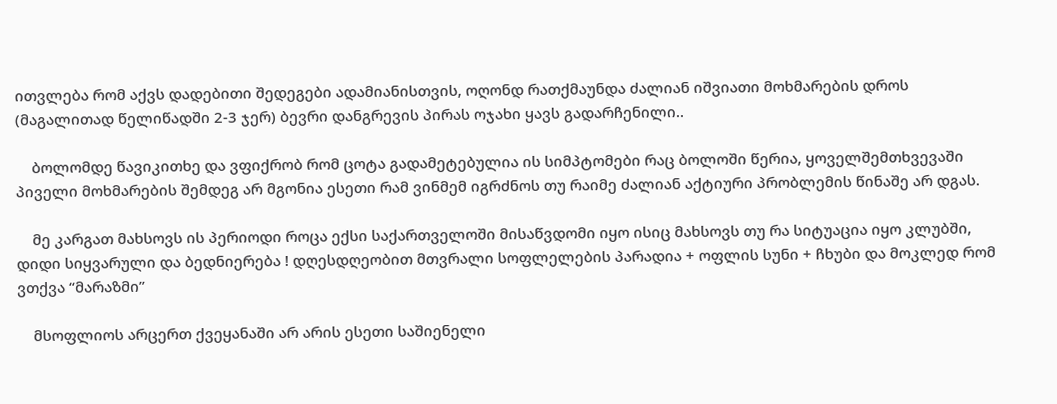ითვლება რომ აქვს დადებითი შედეგები ადამიანისთვის, ოღონდ რათქმაუნდა ძალიან იშვიათი მოხმარების დროს (მაგალითად წელიწადში 2-3 ჯერ) ბევრი დანგრევის პირას ოჯახი ყავს გადარჩენილი..

    ბოლომდე წავიკითხე და ვფიქრობ რომ ცოტა გადამეტებულია ის სიმპტომები რაც ბოლოში წერია, ყოველშემთხვევაში პიველი მოხმარების შემდეგ არ მგონია ესეთი რამ ვინმემ იგრძნოს თუ რაიმე ძალიან აქტიური პრობლემის წინაშე არ დგას.

    მე კარგათ მახსოვს ის პერიოდი როცა ექსი საქართველოში მისაწვდომი იყო ისიც მახსოვს თუ რა სიტუაცია იყო კლუბში, დიდი სიყვარული და ბედნიერება ! დღესდღეობით მთვრალი სოფლელების პარადია + ოფლის სუნი + ჩხუბი და მოკლედ რომ ვთქვა “მარაზმი”

    მსოფლიოს არცერთ ქვეყანაში არ არის ესეთი საშიენელი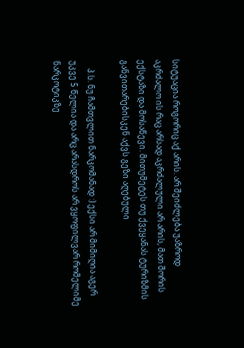სიტუაცია როგორიც აქ არის. არ შეიძლება უაზროდ აკრძალო ის რაც არსად აკრძალული არ არის, მათ შორის ექსტაზი და მოსაწევი. მითუმეტეს თუ ქვეყანას ტურიზმის განვითარებისკენ აქვს გეზი აღებული

    პ.ს. ნუ ჩამთვლით ნარკომანად :) ექსი არ მიმიღია აგერ უკვე 5 წელია და არც არასდროს არ ვყოფილვარ რომელიმე ნარკოტიკზე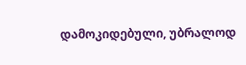დამოკიდებული, უბრალოდ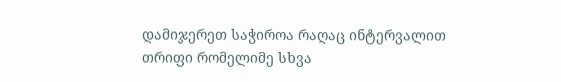დამიჯერეთ საჭიროა რაღაც ინტერვალით თრიფი რომელიმე სხვა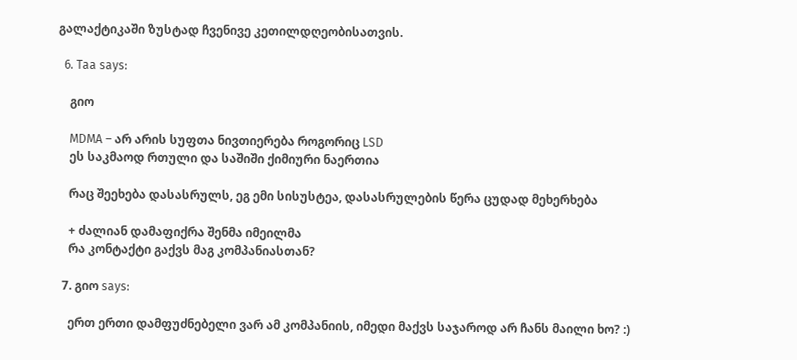გალაქტიკაში ზუსტად ჩვენივე კეთილდღეობისათვის.

  6. Taa says:

    გიო

    MDMA – არ არის სუფთა ნივთიერება როგორიც LSD
    ეს საკმაოდ რთული და საშიში ქიმიური ნაერთია

    რაც შეეხება დასასრულს, ეგ ემი სისუსტეა, დასასრულების წერა ცუდად მეხერხება

    + ძალიან დამაფიქრა შენმა იმეილმა
    რა კონტაქტი გაქვს მაგ კომპანიასთან?

  7. გიო says:

    ერთ ერთი დამფუძნებელი ვარ ამ კომპანიის, იმედი მაქვს საჯაროდ არ ჩანს მაილი ხო? :)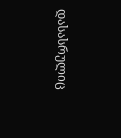დასასრულიც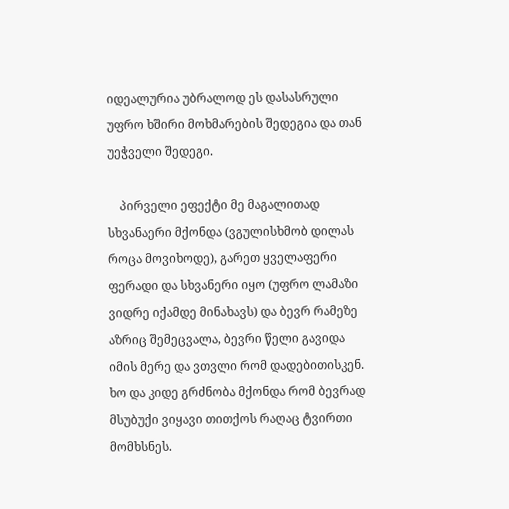იდეალურია უბრალოდ ეს დასასრული უფრო ხშირი მოხმარების შედეგია და თან უეჭველი შედეგი.

    პირველი ეფექტი მე მაგალითად სხვანაერი მქონდა (ვგულისხმობ დილას როცა მოვიხოდე), გარეთ ყველაფერი ფერადი და სხვანერი იყო (უფრო ლამაზი ვიდრე იქამდე მინახავს) და ბევრ რამეზე აზრიც შემეცვალა, ბევრი წელი გავიდა იმის მერე და ვთვლი რომ დადებითისკენ. ხო და კიდე გრძნობა მქონდა რომ ბევრად მსუბუქი ვიყავი თითქოს რაღაც ტვირთი მომხსნეს.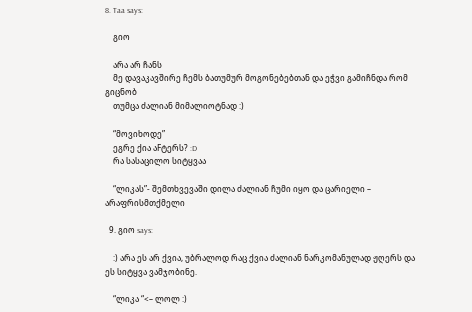8. Taa says:

    გიო

    არა არ ჩანს
    მე დავაკავშირე ჩემს ბათუმურ მოგონებებთან და ეჭვი გამიჩნდა რომ გიცნობ
    თუმცა ძალიან მიმალიოტნად :)

    “მოვიხოდე”
    ეგრე ქია აFტერს? :D
    რა სასაცილო სიტყვაა

    “ლიკას”- შემთხვევაში დილა ძალიან ჩუმი იყო და ცარიელი – არაფრისმთქმელი

  9. გიო says:

    :) არა ეს არ ქვია, უბრალოდ რაც ქვია ძალიან ნარკომანულად ჟღერს და ეს სიტყვა ვამჯობინე.

    “ლიკა “<– ლოლ :)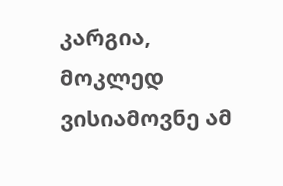კარგია, მოკლედ ვისიამოვნე ამ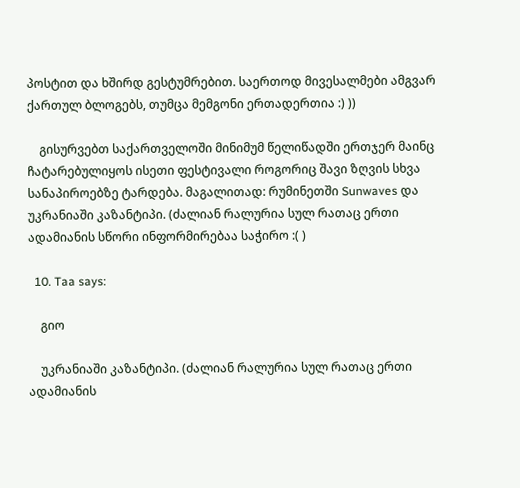პოსტით და ხშირდ გესტუმრებით. საერთოდ მივესალმები ამგვარ ქართულ ბლოგებს, თუმცა მემგონი ერთადერთია :) ))

    გისურვებთ საქართველოში მინიმუმ წელიწადში ერთჯერ მაინც ჩატარებულიყოს ისეთი ფესტივალი როგორიც შავი ზღვის სხვა სანაპიროებზე ტარდება. მაგალითად: რუმინეთში Sunwaves და უკრანიაში კაზანტიპი. (ძალიან რალურია სულ რათაც ერთი ადამიანის სწორი ინფორმირებაა საჭირო :( )

  10. Taa says:

    გიო

    უკრანიაში კაზანტიპი. (ძალიან რალურია სულ რათაც ერთი ადამიანის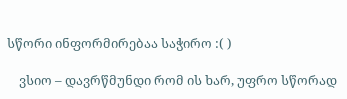სწორი ინფორმირებაა საჭირო :( )

    ვსიო – დავრწმუნდი რომ ის ხარ, უფრო სწორად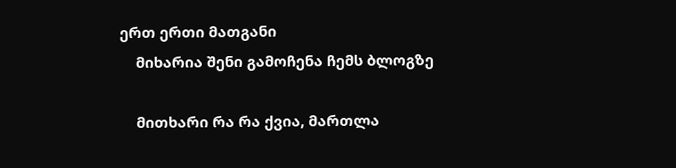ერთ ერთი მათგანი
    მიხარია შენი გამოჩენა ჩემს ბლოგზე

    მითხარი რა რა ქვია, მართლა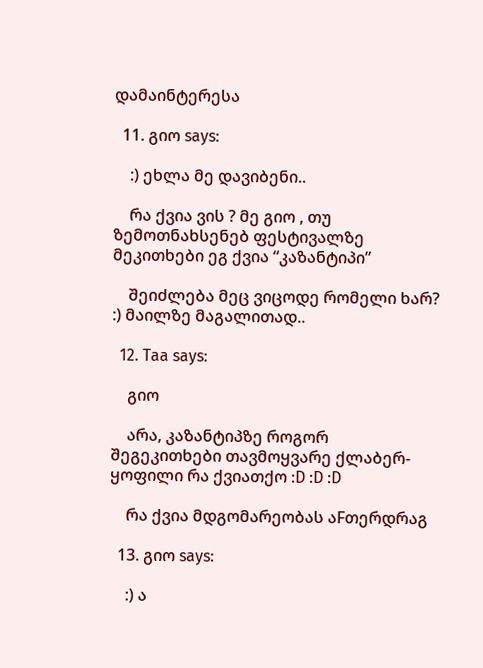დამაინტერესა

  11. გიო says:

    :) ეხლა მე დავიბენი..

    რა ქვია ვის ? მე გიო , თუ ზემოთნახსენებ ფესტივალზე მეკითხები ეგ ქვია “კაზანტიპი”

    შეიძლება მეც ვიცოდე რომელი ხარ? :) მაილზე მაგალითად..

  12. Taa says:

    გიო

    არა, კაზანტიპზე როგორ შეგეკითხები თავმოყვარე ქლაბერ-ყოფილი რა ქვიათქო :D :D :D

    რა ქვია მდგომარეობას აFთერდრაგ

  13. გიო says:

    :) ა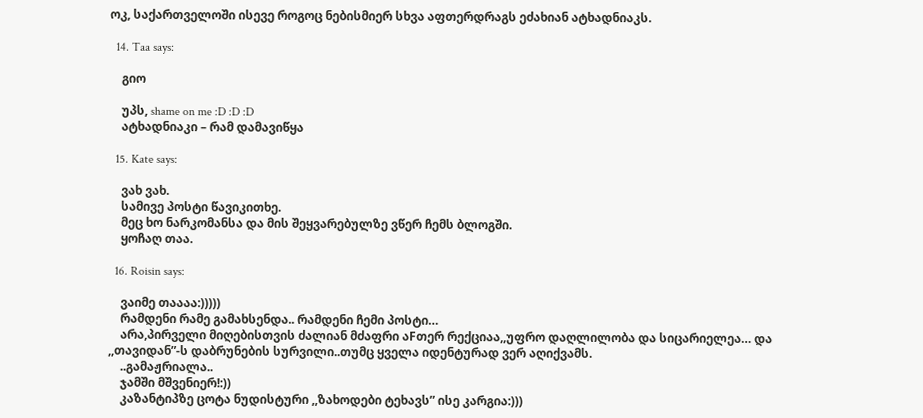ოკ, საქართველოში ისევე როგოც ნებისმიერ სხვა აფთერდრაგს ეძახიან ატხადნიაკს.

  14. Taa says:

    გიო

    უპს, shame on me :D :D :D
    ატხადნიაკი – რამ დამავიწყა

  15. Kate says:

    ვახ ვახ.
    სამივე პოსტი წავიკითხე.
    მეც ხო ნარკომანსა და მის შეყვარებულზე ვწერ ჩემს ბლოგში.
    ყოჩაღ თაა.

  16. Roisin says:

    ვაიმე თაააა:)))))
    რამდენი რამე გამახსენდა.. რამდენი ჩემი პოსტი…
    არა,პირველი მიღებისთვის ძალიან მძაფრი აFთერ რექციაა,,უფრო დაღლილობა და სიცარიელეა… და ,,თავიდან”-ს დაბრუნების სურვილი..თუმც ყველა იდენტურად ვერ აღიქვამს.
    ..გამაჟრიალა..
    ჯამში მშვენიერ!:))
    კაზანტიპზე ცოტა ნუდისტური ,,ზახოდები ტეხავს” ისე კარგია:)))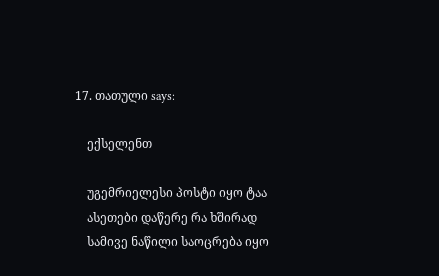17. თათული says:

    ექსელენთ

    უგემრიელესი პოსტი იყო ტაა
    ასეთები დაწერე რა ხშირად
    სამივე ნაწილი საოცრება იყო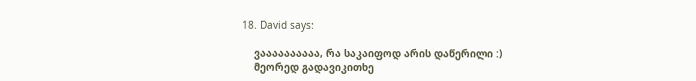18. David says:

    ვაააააააააა, რა საკაიფოდ არის დაწერილი :)
    მეორედ გადავიკითხე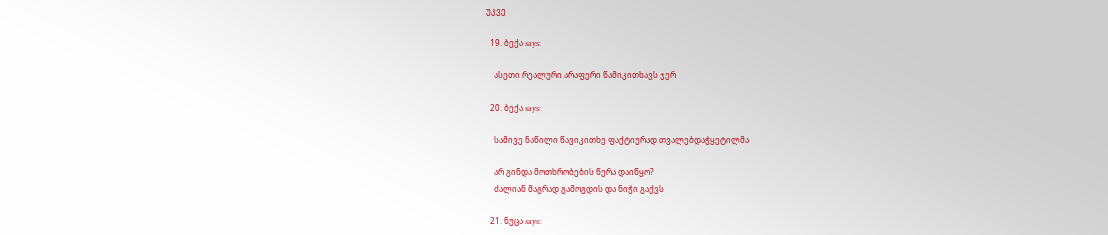უკვე

  19. ბექა says:

    ასეთი რეალური არაფერი წამიკითხავს ჯერ

  20. ბექა says:

    სამივე ნაწილი წავიკითხე ფაქტიურად თვალებდაჭყეტილმა

    არ გინდა მოთხრობების წერა დაიწყო?
    ძალიან მაგრად გამოგდის და ნიჭი გაქვს

  21. ნუცა says: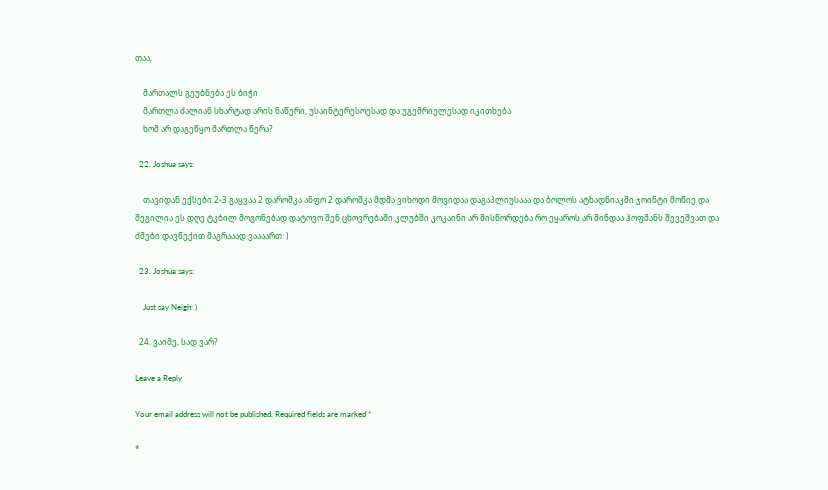თაა,

    მართალს გეუბნება ეს ბიჭი
    მართლა ძალიან სხარტად არის ნაწერი, უსაინტერესოესად და უგემრიელესად იკითხება
    ხომ არ დაგეწყო მართლა წერა?

  22. Joshua says:

    თავიდან ექსები 2-3 გაყვაა 2 დაროშკა ანფო 2 დაროშკა მდმა ვიხოდი მოვიდაა დაგაპლიუსააა და ბოლოს ატხადნიაკში ჯოინტი მოწიე და შეგილია ეს დღე ტკბილ მოგონებად დატოვო შენ ცხოვრებაში კლუბში კოკაინი არ მისწორდება რო ეყაროს არ მინდაა ჰოფმანს შევეშვათ და ძმები დავწექით მაგრააად ვაააართ: )

  23. Joshua says:

    Just say Neigh: )

  24. ვაიმე, სად ვარ?

Leave a Reply

Your email address will not be published. Required fields are marked *

*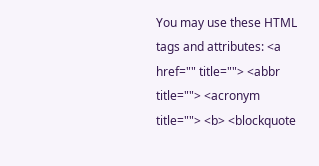You may use these HTML tags and attributes: <a href="" title=""> <abbr title=""> <acronym title=""> <b> <blockquote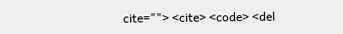cite=""> <cite> <code> <del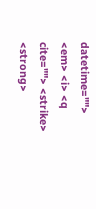datetime=""> <em> <i> <q cite=""> <strike> <strong>